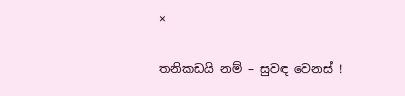×

තනිකඩයි නම් – සුවඳ වෙනස් !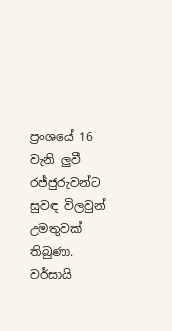ප්‍රංශයේ 16 වැනි ලුවී රජ්ජුරුවන්ට සුවඳ විලවුන් උමතුවක් තිබුණා. වර්සායි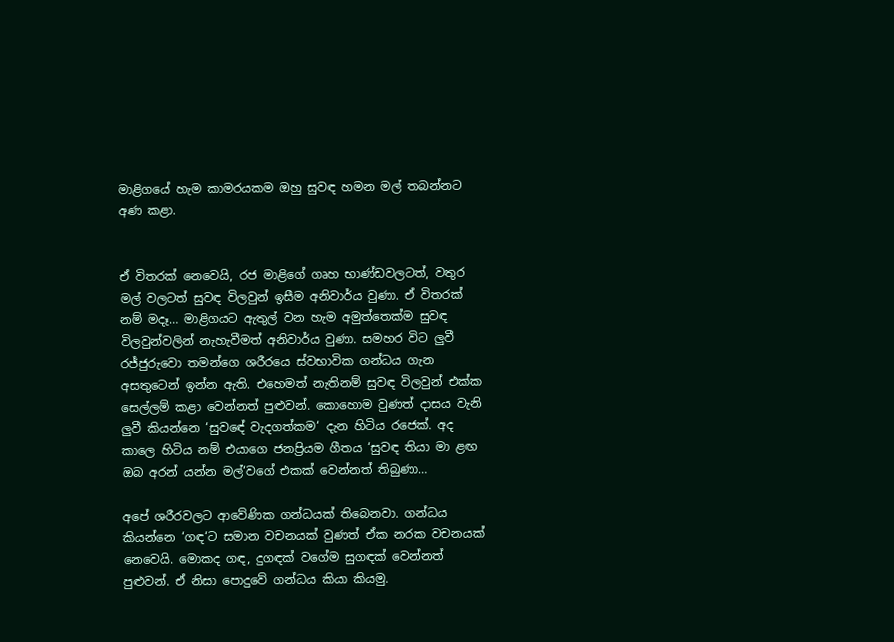මාළිගයේ හැම කාමරයකම ඔහු සුවඳ හමන මල් තබන්නට අණ කළා.


ඒ විතරක් නෙවෙයි, රජ මාළිගේ ගෘහ භාණ්ඩවලටත්, වතුර මල් වලටත් සුවඳ විලවුන් ඉසීම අනිවාර්ය වුණා. ඒ විතරක් නම් මදෑ… මාළිගයට ඇතුල් වන හැම අමුත්තෙක්ම සුවඳ විලවුන්වලින් නැහැවීමත් අනිවාර්ය වුණා. සමහර විට ලුවී රජ්ජුරුවො තමන්ගෙ ශරීරයෙ ස්වභාවික ගන්ධය ගැන අසතුටෙන් ඉන්න ඇති. එහෙමත් නැතිනම් සුවඳ විලවුන් එක්ක සෙල්ලම් කළා වෙන්නත් පුළුවන්. කොහොම වුණත් දාසය වැනි ලුවී කියන්නෙ ‘සුවඳේ වැදගත්කම‘ දැන හිටිය රජෙක්. අද කාලෙ හිටිය නම් එයාගෙ ජනප්‍රියම ගීතය ‘සුවඳ තියා මා ළඟ ඔබ අරන් යන්න මල්‘වගේ එකක් වෙන්නත් තිබුණා…

අපේ ශරීරවලට ආවේණික ගන්ධයක් තිබෙනවා. ගන්ධය කියන්නෙ ‘ගඳ‘ට සමාන වචනයක් වුණත් ඒක නරක වචනයක් නෙවෙයි. මොකද ගඳ, දුගඳක් වගේම සුගඳක් වෙන්නත් පුළුවන්. ඒ නිසා පොදුවේ ගන්ධය කියා කියමු.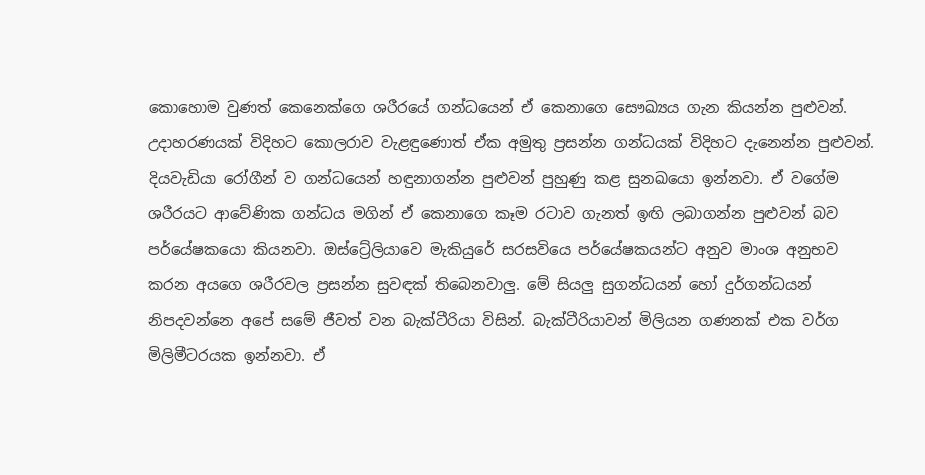කොහොම වුණත් කෙනෙක්ගෙ ශරීරයේ ගන්ධයෙන් ඒ කෙනාගෙ සෞඛ්‍යය ගැන කියන්න පුළුවන්. උදාහරණයක් විදිහට කොලරාව වැළඳුණොත් ඒක අමුතු ප්‍රසන්න ගන්ධයක් විදිහට දැනෙන්න පුළුවන්. දියවැඩියා රෝගීන් ව ගන්ධයෙන් හඳුනාගන්න පුළුවන් පුහුණු කළ සුනඛයො ඉන්නවා. ඒ වගේම ශරීරයට ආවේණික ගන්ධය මගින් ඒ කෙනාගෙ කෑම රටාව ගැනත් ඉඟි ලබාගන්න පුළුවන් බව පර්යේෂකයො කියනවා. ඔස්ට්‍රේලියාවෙ මැකියුරේ සරසවියෙ පර්යේෂකයන්ට අනුව මාංශ අනුභව කරන අයගෙ ශරීරවල ප්‍රසන්න සුවඳක් තිබෙනවාලු. මේ සියලු සුගන්ධයන් හෝ දුර්ගන්ධයන් නිපදවන්නෙ අපේ සමේ ජීවත් වන බැක්ටීරියා විසින්. බැක්ටීරියාවන් මිලියන ගණනක් එක වර්ග මිලිමීටරයක ඉන්නවා. ඒ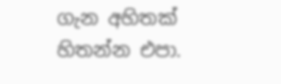ගැන අහිතක් හිතන්න එපා.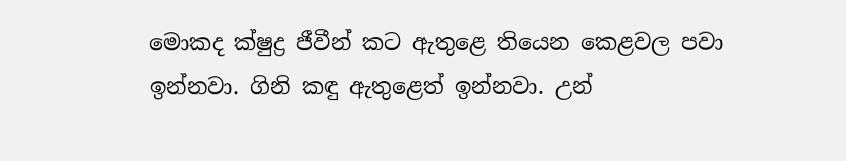මොකද ක්ෂුද්‍ර ජීවීන් කට ඇතුළෙ තියෙන කෙළවල පවා ඉන්නවා. ගිනි කඳු ඇතුළෙත් ඉන්නවා. උන්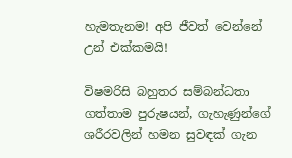හැමතැනම! අපි ජීවත් වෙන්නේ උන් එක්කමයි!

විෂමරිසි බහුතර සම්බන්ධතා ගත්තාම පුරුෂයන්, ගැහැණුන්ගේ ශරීරවලින් හමන සුවඳක් ගැන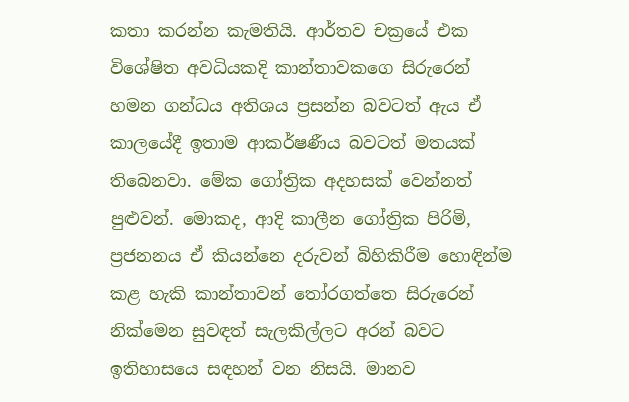කතා කරන්න කැමතියි. ආර්තව චක්‍රයේ එක විශේෂිත අවධියකදි කාන්තාවකගෙ සිරුරෙන් හමන ගන්ධය අතිශය ප්‍රසන්න බවටත් ඇය ඒ කාලයේදී ඉතාම ආකර්ෂණීය බවටත් මතයක් තිබෙනවා. මේක ගෝත්‍රික අදහසක් වෙන්නත් පුළුවන්. මොකද, ආදි කාලීන ගෝත්‍රික පිරිමි, ප්‍රජනනය ඒ කියන්නෙ දරුවන් බිහිකිරීම හොඳින්ම කළ හැකි කාන්තාවන් තෝරගත්තෙ සිරුරෙන් නික්මෙන සුවඳත් සැලකිල්ලට අරන් බවට ඉතිහාසයෙ සඳහන් වන නිසයි. මානව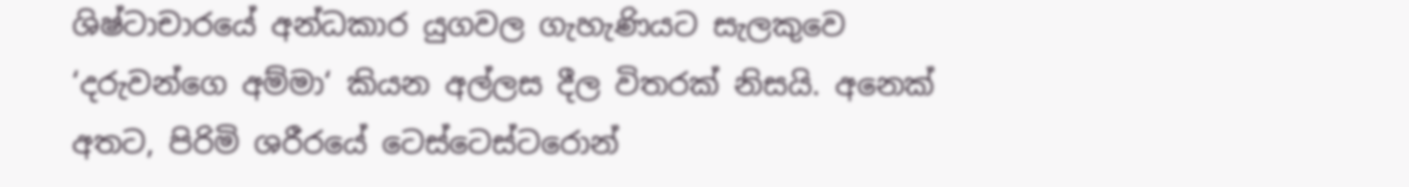ශිෂ්ටාචාරයේ අන්ධකාර යුගවල ගැහැණියට සැලකුවෙ ‘දරුවන්ගෙ අම්මා‘ කියන අල්ලස දීල විතරක් නිසයි. අනෙක් අතට, පිරිමි ශරීරයේ ටෙස්ටෙස්ටරොන්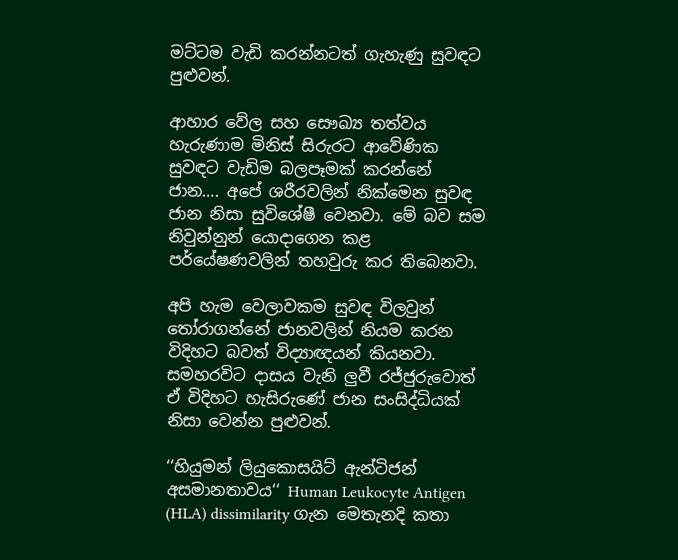මට්ටම වැඩි කරන්නටත් ගැහැණු සුවඳට පුළුවන්.

ආහාර වේල සහ සෞඛ්‍ය තත්වය හැරුණාම මිනිස් සිරුරට ආවේණික සුවඳට වැඩිම බලපෑමක් කරන්නේ ජාන…. අපේ ශරීරවලින් නික්මෙන සුවඳ ජාන නිසා සුවිශේෂී වෙනවා. මේ බව සම නිවුන්නුන් යොදාගෙන කළ පර්යේෂණවලින් තහවුරු කර තිබෙනවා.

අපි හැම වෙලාවකම සුවඳ විලවුන් තෝරාගන්නේ ජානවලින් නියම කරන විදිහට බවත් විද්‍යාඥයන් කියනවා. සමහරවිට දාසය වැනි ලුවී රජ්ජුරුවොත් ඒ විදිහට හැසිරුණේ ජාන සංසිද්ධියක් නිසා වෙන්න පුළුවන්.

‘‘හියුමන් ලියුකොසයිට් ඇන්ටිජන් අසමානතාවය‘‘ Human Leukocyte Antigen (HLA) dissimilarity ගැන මෙතැනදි කතා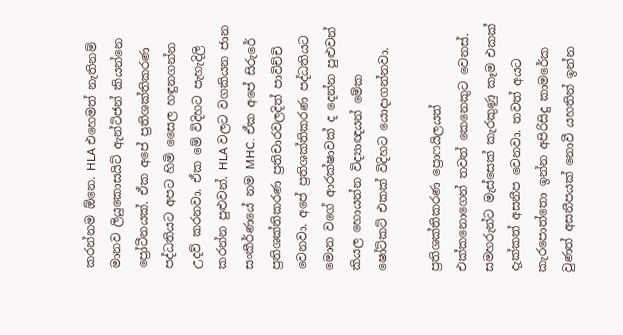කරන්නම ඕනෙ. HLA එහෙමත් නැතිනම් මානව ලියුකොසයිට් ඇන්ටිජන් කියන්නෙ ප්‍රෝටීනයක්. ඒක අපේ ප්‍රතිශක්තිකරණ පද්ධතියට අපට හිමි සෛල හඳුනගන්න උදව් කරනවා. ඒක මේ විදිහට පැහැදිලි කරන්න පුළුවන්. HLA වලට වගකියන ජාන සංකීර්ණයේ නම MHC. ඒක අපේ සිරුරේ ප්‍රතිශක්තිකරණ ප්‍රතිචාරවලදිත් පාවිච්චි වෙනවා. අපේ ප්‍රතිශක්තිකරණ පද්ධතියට මොන වගේ ආරක්ෂාවක් ද දෙන්න පුළුවන් කියල හොයන්න විද්‍යාඥයන් මේක ෂෝට්කට් එකක් විදිහට යොදාගන්නවා.

ප්‍රතිශක්තිකරණ ප්‍රොෆයිලයත් එක්කනොගෙන් තවත් කෙනෙකුට වෙනස්. සමහරුන්ට මැස්සෙක් කැරකුණු කෑම එකක් දැක්කත් අසනීප වෙනවා. තවත් අයට කැරපොත්තො ඉන්න අපිරිසිදු කාමරේක වුණත් අසනීපයක් නොවී යහතින් ඉන්න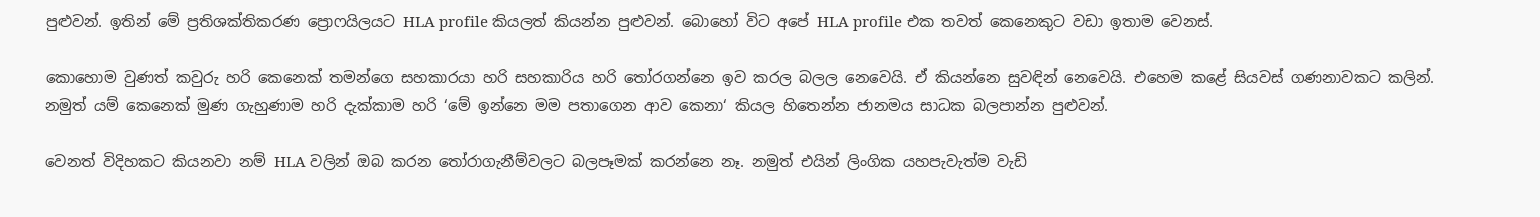පුළුවන්. ඉතින් මේ ප්‍රතිශක්තිකරණ ප්‍රොෆයිලයට HLA profile කියලත් කියන්න පුළුවන්. බොහෝ විට අපේ HLA profile එක තවත් කෙනෙකුට වඩා ඉතාම වෙනස්.

කොහොම වුණත් කවුරු හරි කෙනෙක් තමන්ගෙ සහකාරයා හරි සහකාරිය හරි තෝරගන්නෙ ඉව කරල බලල නෙවෙයි. ඒ කියන්නෙ සුවඳින් නෙවෙයි. එහෙම කළේ සියවස් ගණනාවකට කලින්. නමුත් යම් කෙනෙක් මුණ ගැහුණාම හරි දැක්කාම හරි ‘මේ ඉන්නෙ මම පතාගෙන ආව කෙනා‘ කියල හිතෙන්න ජානමය සාධක බලපාන්න පුළුවන්.

වෙනත් විදිහකට කියනවා නම් HLA වලින් ඔබ කරන තෝරාගැනීම්වලට බලපෑමක් කරන්නෙ නෑ. නමුත් එයින් ලිංගික යහපැවැත්ම වැඩි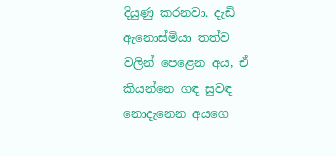දියුණු කරනවා. දැඩි ඇනොස්මියා තත්ව වලින් පෙළෙන අය, ඒ කියන්නෙ ගඳ සුවඳ නොදැනෙන අයගෙ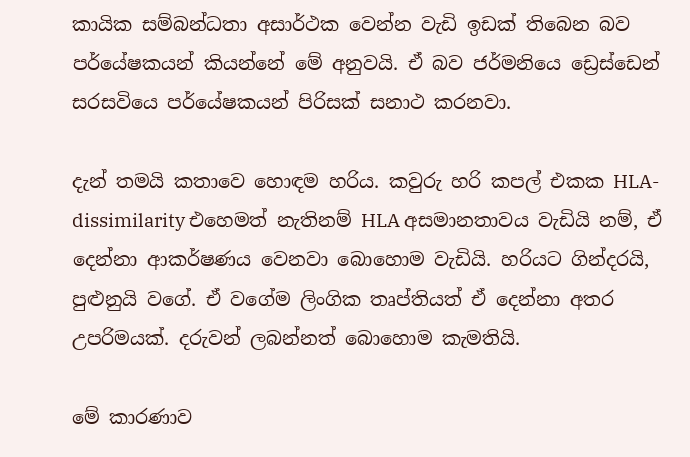කායික සම්බන්ධතා අසාර්ථක වෙන්න වැඩි ඉඩක් තිබෙන බව පර්යේෂකයන් කියන්නේ මේ අනුවයි. ඒ බව ජර්මනියෙ ඩ්‍රෙස්ඩෙන් සරසවියෙ පර්යේෂකයන් පිරිසක් සනාථ කරනවා.

දැන් තමයි කතාවෙ හොඳම හරිය. කවුරු හරි කපල් එකක HLA-dissimilarity එහෙමත් නැතිනම් HLA අසමානතාවය වැඩියි නම්, ඒ දෙන්නා ආකර්ෂණය වෙනවා බොහොම වැඩියි. හරියට ගින්දරයි, පුළුනුයි වගේ. ඒ වගේම ලිංගික තෘප්තියත් ඒ දෙන්නා අතර උපරිමයක්. දරුවන් ලබන්නත් බොහොම කැමතියි.

මේ කාරණාව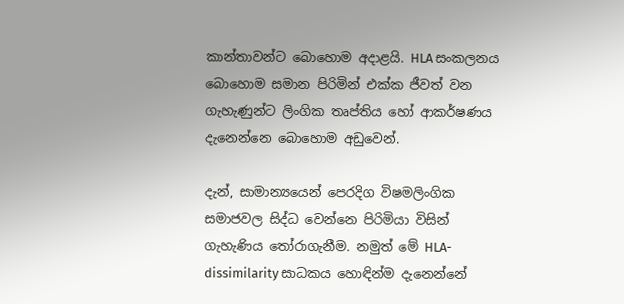කාන්තාවන්ට බොහොම අදාළයි. HLA සංකලනය බොහොම සමාන පිරිමින් එක්ක ජීවත් වන ගැහැණුන්ට ලිංගික තෘප්තිය හෝ ආකර්ෂණය දැනෙන්නෙ බොහොම අඩුවෙන්.

දැන්, සාමාන්‍යයෙන් පෙරදිග විෂමලිංගික සමාජවල සිද්ධ වෙන්නෙ පිරිමියා විසින් ගැහැණිය තෝරාගැනීම. නමුත් මේ HLA-dissimilarity සාධකය හොඳින්ම දැනෙන්නේ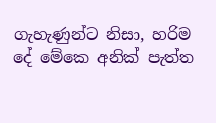ගැහැණුන්ට නිසා, හරිම දේ මේකෙ අනික් පැත්ත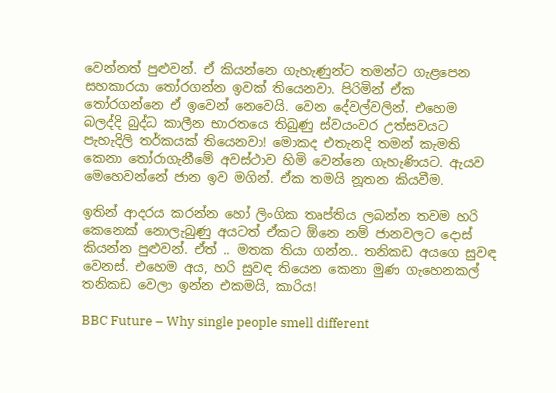වෙන්නත් පුළුවන්. ඒ කියන්නෙ ගැහැණුන්ට තමන්ට ගැළපෙන සහකාරයා තෝරගන්න ඉවක් තියෙනවා. පිරිමින් ඒක තෝරගන්නෙ ඒ ඉවෙන් නෙවෙයි. වෙන දේවල්වලින්. එහෙම බලද්දි බුද්ධ කාලීන භාරතයෙ තිබුණු ස්වයංවර උත්සවයට පැහැදිලි තර්කයක් තියෙනවා! මොකද එතැනදි තමන් කැමති කෙනා තෝරාගැනීමේ අවස්ථාව හිමි වෙන්නෙ ගැහැණියට. ඇයව මෙහෙවන්නේ ජාන ඉව මගින්. ඒක තමයි නූතන කියවීම.

ඉතින් ආදරය කරන්න හෝ ලිංගික තෘප්තිය ලබන්න තවම හරි කෙනෙක් නොලැබුණු අයටත් ඒකට ඕනෙ නම් ජානවලට දොස් කියන්න පුළුවන්. ඒත් .. මතක තියා ගන්න.. තනිකඩ අයගෙ සුවඳ වෙනස්. එහෙම අය, හරි සුවඳ තියෙන කෙනා මුණ ගැහෙනකල් තනිකඩ වෙලා ඉන්න එකමයි, කාරිය!

BBC Future – Why single people smell different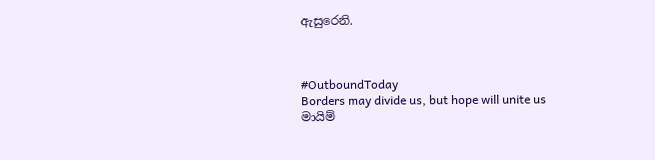ඇසුරෙනි.



#OutboundToday
Borders may divide us, but hope will unite us
මායිම්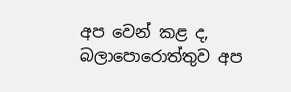අප වෙන් කළ ද, බලාපොරොත්තුව අප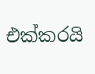එක්කරයි